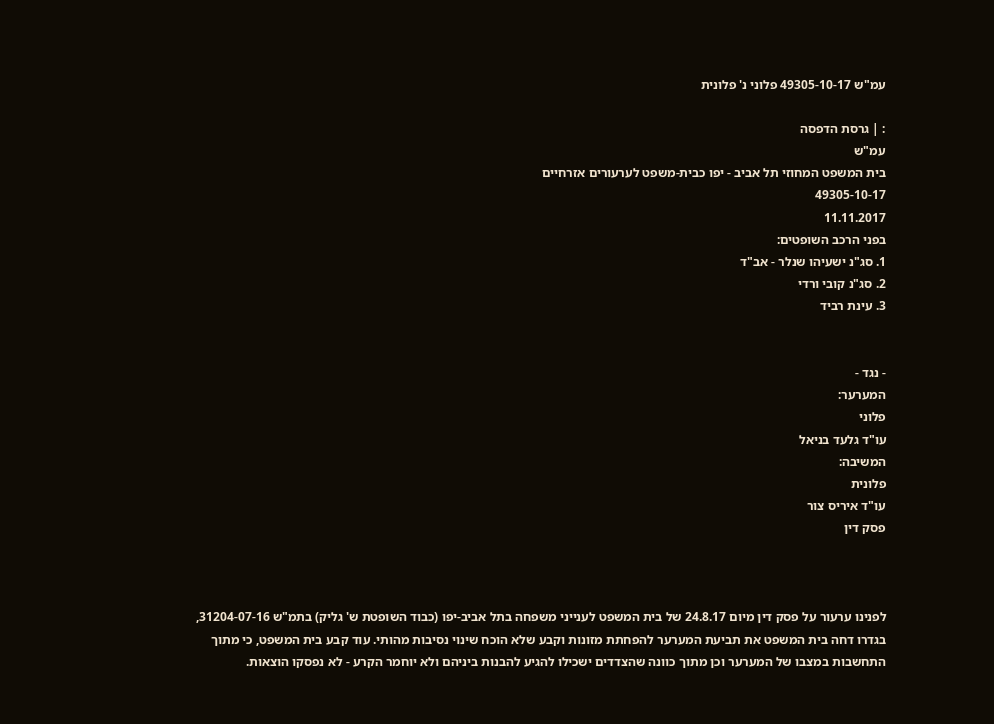עמ"ש 49305-10-17 פלוני נ' פלונית

: | גרסת הדפסה
עמ"ש
בית המשפט המחוזי תל אביב - יפו כבית-משפט לערעורים אזרחיים
49305-10-17
11.11.2017
בפני הרכב השופטים:
1. סג"נ ישעיהו שנלר - אב"ד
2. סג"נ קובי ורדי
3. עינת רביד


- נגד -
המערער:
פלוני
עו"ד גלעד בניאל
המשיבה:
פלונית
עו"ד איריס צור
פסק דין



לפנינו ערעור על פסק דין מיום 24.8.17 של בית המשפט לענייני משפחה בתל אביב-יפו (כבוד השופטת ש' גליק) בתמ"ש 31204-07-16, בגדרו דחה בית המשפט את תביעת המערער להפחתת מזונות וקבע שלא הוכח שינוי נסיבות מהותי. עוד קבע בית המשפט, כי מתוך התחשבות במצבו של המערער וכן מתוך כוונה שהצדדים ישכילו להגיע להבנות ביניהם ולא יוחמר הקרע - לא נפסקו הוצאות.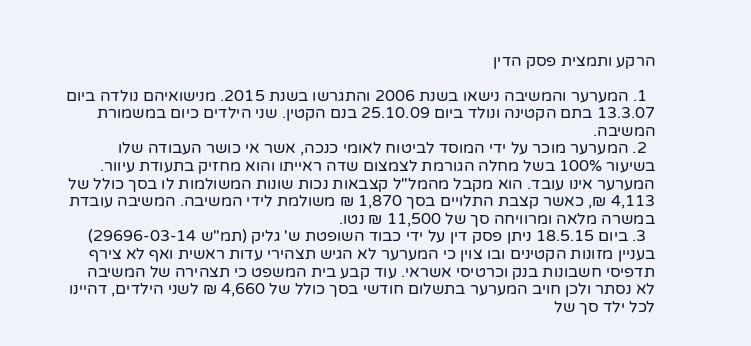הרקע ותמצית פסק הדין

  1. המערער והמשיבה נישאו בשנת 2006 והתגרשו בשנת 2015. מנישואיהם נולדה ביום 13.3.07 בתם הקטינה ונולד ביום 25.10.09 בנם הקטין. שני הילדים כיום במשמורת המשיבה.
  2. המערער מוכר על ידי המוסד לביטוח לאומי כנכה, אשר אי כושר העבודה שלו בשיעור 100% בשל מחלה הגורמת לצמצום שדה ראייתו והוא מחזיק בתעודת עיוור. המערער אינו עובד. הוא מקבל מהמל"ל קצבאות נכות שונות המשולמות לו בסך כולל של 4,113 ₪, כאשר קצבת התלויים בסך 1,870 ₪ משולמת לידי המשיבה. המשיבה עובדת במשרה מלאה ומרוויחה סך של 11,500 ₪ נטו.
  3. ביום 18.5.15 ניתן פסק דין על ידי כבוד השופטת ש' גליק (תמ"ש 29696-03-14) בעניין מזונות הקטינים ובו צוין כי המערער לא הגיש תצהירי עדות ראשית ואף לא צירף תדפיסי חשבונות בנק וכרטיסי אשראי. עוד קבע בית המשפט כי תצהירה של המשיבה לא נסתר ולכן חויב המערער בתשלום חודשי בסך כולל של 4,660 ₪ לשני הילדים, דהיינו לכל ילד סך של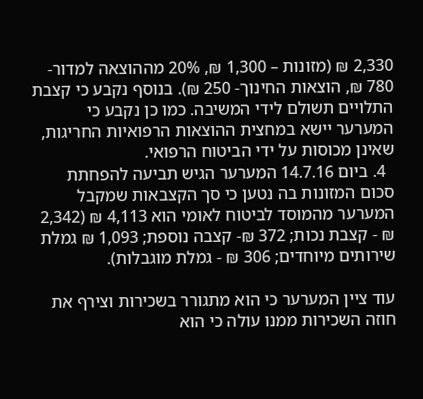2,330 ₪ (מזונות – 1,300 ₪, 20% מההוצאה למדור- 780 ₪, הוצאות החינוך- 250 ₪). בנוסף נקבע כי קצבת התלויים תשולם לידי המשיבה. כמו כן נקבע כי המערער יישא במחצית ההוצאות הרפואיות החריגות, שאינן מכוסות על ידי הביטוח הרפואי.
  4. ביום 14.7.16 המערער הגיש תביעה להפחתת סכום המזונות בה נטען כי סך הקצבאות שמקבל המערער מהמוסד לביטוח לאומי הוא 4,113 ₪ (2,342 ₪ - קצבת נכות; 372 ₪- קצבה נוספת; 1,093 ₪ גמלת שירותים מיוחדים; 306 ₪ - גמלת מוגבלות).

עוד ציין המערער כי הוא מתגורר בשכירות וצירף את חוזה השכירות ממנו עולה כי הוא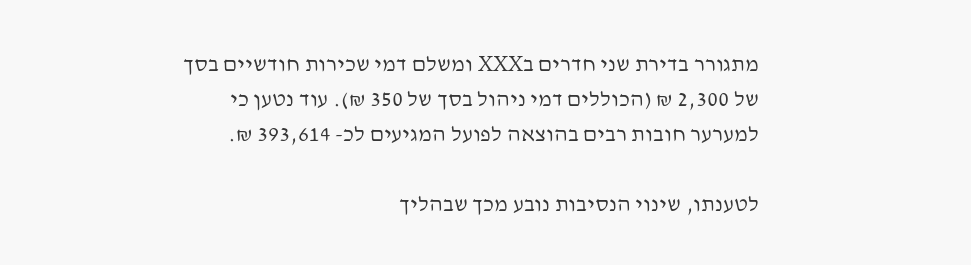מתגורר בדירת שני חדרים בXXX ומשלם דמי שכירות חודשיים בסך של 2,300 ₪ (הכוללים דמי ניהול בסך של 350 ₪). עוד נטען כי למערער חובות רבים בהוצאה לפועל המגיעים לכ- 393,614 ₪.

לטענתו, שינוי הנסיבות נובע מכך שבהליך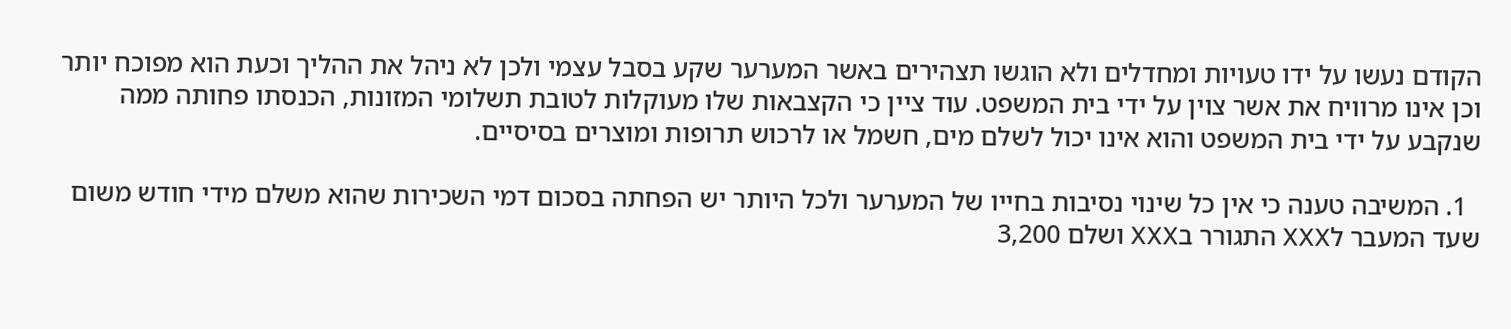הקודם נעשו על ידו טעויות ומחדלים ולא הוגשו תצהירים באשר המערער שקע בסבל עצמי ולכן לא ניהל את ההליך וכעת הוא מפוכח יותר וכן אינו מרוויח את אשר צוין על ידי בית המשפט. עוד ציין כי הקצבאות שלו מעוקלות לטובת תשלומי המזונות, הכנסתו פחותה ממה שנקבע על ידי בית המשפט והוא אינו יכול לשלם מים, חשמל או לרכוש תרופות ומוצרים בסיסיים.

  1. המשיבה טענה כי אין כל שינוי נסיבות בחייו של המערער ולכל היותר יש הפחתה בסכום דמי השכירות שהוא משלם מידי חודש משום שעד המעבר לXXX התגורר בXXX ושלם 3,200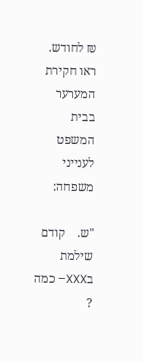₪ לחודש. ראו חקירת המערער בבית המשפט לענייני משפחה:

"ש.    קודם שילמת בXXX– כמה ?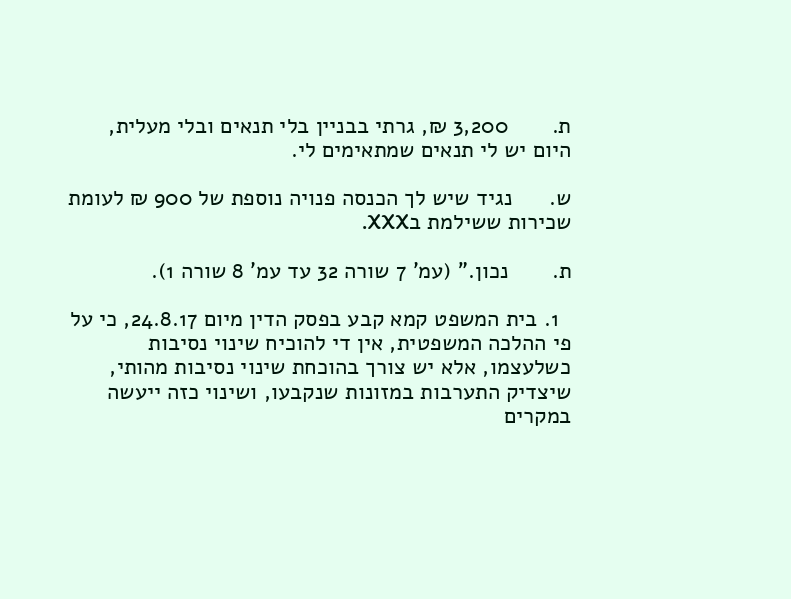ת.       3,200 ₪, גרתי בבניין בלי תנאים ובלי מעלית, היום יש לי תנאים שמתאימים לי.

ש.      נגיד שיש לך הכנסה פנויה נוספת של 900 ₪ לעומת שכירות ששילמת בXXX.

ת.       נכון." (עמ' 7 שורה 32 עד עמ' 8 שורה 1).

  1. בית המשפט קמא קבע בפסק הדין מיום 24.8.17, כי על פי ההלכה המשפטית, אין די להוכיח שינוי נסיבות כשלעצמו, אלא יש צורך בהוכחת שינוי נסיבות מהותי, שיצדיק התערבות במזונות שנקבעו, ושינוי כזה ייעשה במקרים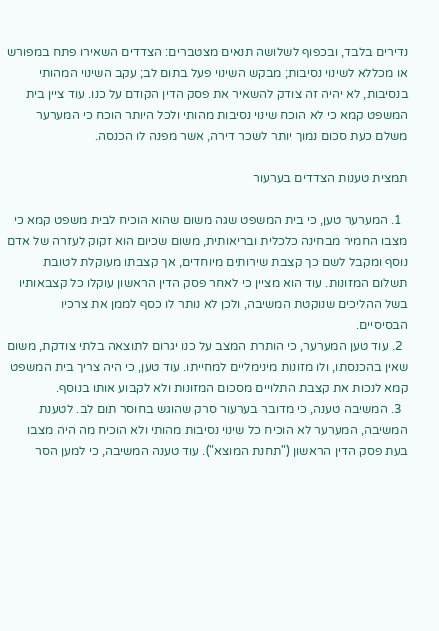נדירים בלבד, ובכפוף לשלושה תנאים מצטברים: הצדדים השאירו פתח במפורש או מכללא לשינוי נסיבות; מבקש השינוי פעל בתום לב; עקב השינוי המהותי בנסיבות, לא יהיה זה צודק להשאיר את פסק הדין הקודם על כנו. עוד ציין בית המשפט קמא כי לא הוכח שינוי נסיבות מהותי ולכל היותר הוכח כי המערער משלם כעת סכום נמוך יותר לשכר דירה, אשר מפנה לו הכנסה.

תמצית טענות הצדדים בערעור

  1. המערער טען, כי בית המשפט שגה משום שהוא הוכיח לבית משפט קמא כי מצבו החמיר מבחינה כלכלית ובריאותית, משום שכיום הוא זקוק לעזרה של אדם נוסף ומקבל לשם כך קצבת שירותים מיוחדים, אך קצבתו מעוקלת לטובת תשלום המזונות. עוד הוא מציין כי לאחר פסק הדין הראשון עוקלו כל קצבאותיו בשל ההליכים שנוקטת המשיבה, ולכן לא נותר לו כסף לממן את צרכיו הבסיסיים.
  2. עוד טען המערער, כי הותרת המצב על כנו יגרום לתוצאה בלתי צודקת, משום שאין בהכנסתו, ולו מזונות מינימליים למחייתו. עוד טען, כי היה צריך בית המשפט קמא לנכות את קצבת התלויים מסכום המזונות ולא לקבוע אותו בנוסף.
  3. המשיבה טענה, כי מדובר בערעור סרק שהוגש בחוסר תום לב. לטענת המשיבה, המערער לא הוכיח כל שינוי נסיבות מהותי ולא הוכיח מה היה מצבו בעת פסק הדין הראשון ("תחנת המוצא"). עוד טענה המשיבה, כי למען הסר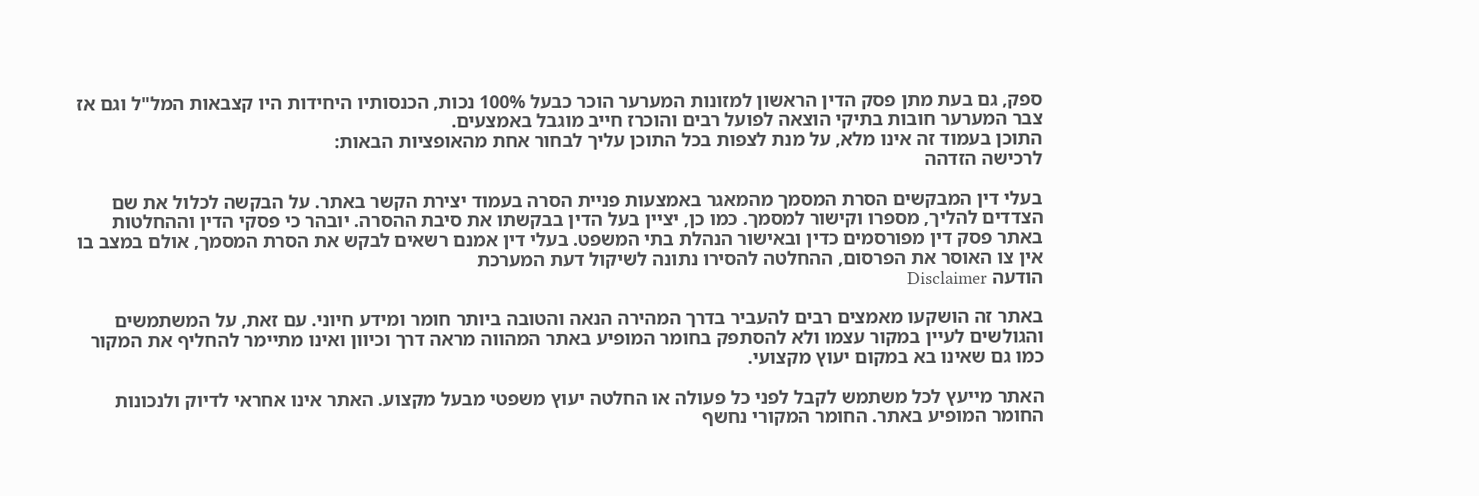ספק, גם בעת מתן פסק הדין הראשון למזונות המערער הוכר כבעל 100% נכות, הכנסותיו היחידות היו קצבאות המל"ל וגם אז צבר המערער חובות בתיקי הוצאה לפועל רבים והוכרז חייב מוגבל באמצעים.
התוכן בעמוד זה אינו מלא, על מנת לצפות בכל התוכן עליך לבחור אחת מהאופציות הבאות:
לרכישה הזדהה

בעלי דין המבקשים הסרת המסמך מהמאגר באמצעות פניית הסרה בעמוד יצירת הקשר באתר. על הבקשה לכלול את שם הצדדים להליך, מספרו וקישור למסמך. כמו כן, יציין בעל הדין בבקשתו את סיבת ההסרה. יובהר כי פסקי הדין וההחלטות באתר פסק דין מפורסמים כדין ובאישור הנהלת בתי המשפט. בעלי דין אמנם רשאים לבקש את הסרת המסמך, אולם במצב בו אין צו האוסר את הפרסום, ההחלטה להסירו נתונה לשיקול דעת המערכת
הודעה Disclaimer

באתר זה הושקעו מאמצים רבים להעביר בדרך המהירה הנאה והטובה ביותר חומר ומידע חיוני. עם זאת, על המשתמשים והגולשים לעיין במקור עצמו ולא להסתפק בחומר המופיע באתר המהווה מראה דרך וכיוון ואינו מתיימר להחליף את המקור כמו גם שאינו בא במקום יעוץ מקצועי.

האתר מייעץ לכל משתמש לקבל לפני כל פעולה או החלטה יעוץ משפטי מבעל מקצוע. האתר אינו אחראי לדיוק ולנכונות החומר המופיע באתר. החומר המקורי נחשף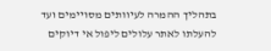בתהליך ההמרה לעיוותים מסויימים ועד להעלתו לאתר עלולים ליפול אי דיוקים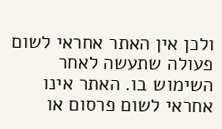ולכן אין האתר אחראי לשום פעולה שתעשה לאחר השימוש בו. האתר אינו אחראי לשום פרסום או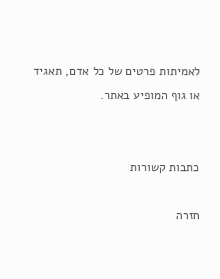לאמיתות פרטים של כל אדם, תאגיד או גוף המופיע באתר.


כתבות קשורות

חזרה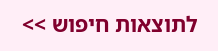לתוצאות חיפוש >>